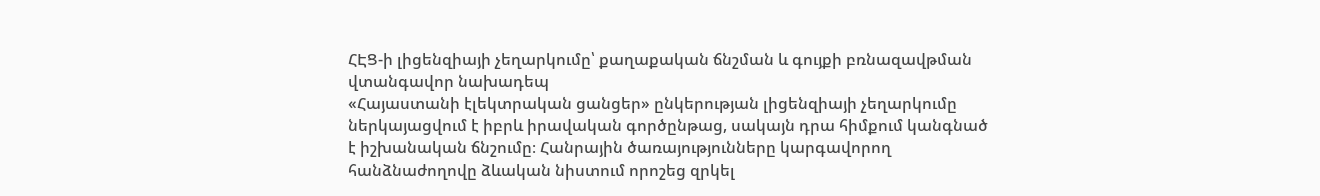ՀԷՑ-ի լիցենզիայի չեղարկումը՝ քաղաքական ճնշման և գույքի բռնազավթման վտանգավոր նախադեպ
«Հայաստանի էլեկտրական ցանցեր» ընկերության լիցենզիայի չեղարկումը ներկայացվում է իբրև իրավական գործընթաց, սակայն դրա հիմքում կանգնած է իշխանական ճնշումը։ Հանրային ծառայությունները կարգավորող հանձնաժողովը ձևական նիստում որոշեց զրկել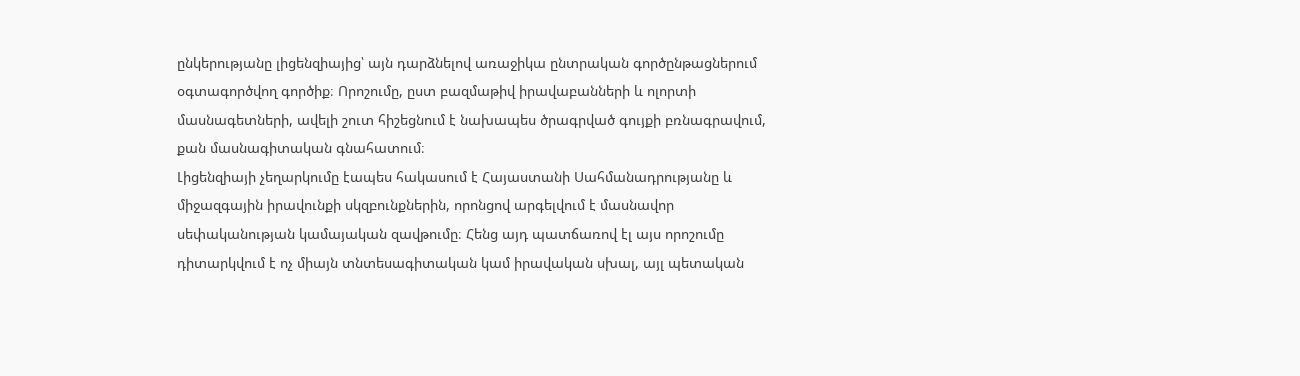ընկերությանը լիցենզիայից՝ այն դարձնելով առաջիկա ընտրական գործընթացներում օգտագործվող գործիք։ Որոշումը, ըստ բազմաթիվ իրավաբանների և ոլորտի մասնագետների, ավելի շուտ հիշեցնում է նախապես ծրագրված գույքի բռնագրավում, քան մասնագիտական գնահատում։
Լիցենզիայի չեղարկումը էապես հակասում է Հայաստանի Սահմանադրությանը և միջազգային իրավունքի սկզբունքներին, որոնցով արգելվում է մասնավոր սեփականության կամայական զավթումը։ Հենց այդ պատճառով էլ այս որոշումը դիտարկվում է ոչ միայն տնտեսագիտական կամ իրավական սխալ, այլ պետական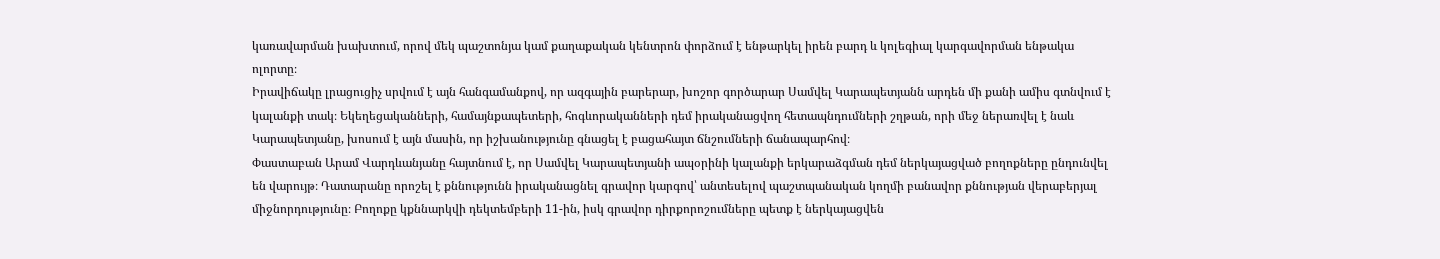կառավարման խախտում, որով մեկ պաշտոնյա կամ քաղաքական կենտրոն փորձում է ենթարկել իրեն բարդ և կոլեգիալ կարգավորման ենթակա ոլորտը։
Իրավիճակը լրացուցիչ սրվում է այն հանգամանքով, որ ազգային բարերար, խոշոր գործարար Սամվել Կարապետյանն արդեն մի քանի ամիս գտնվում է կալանքի տակ։ Եկեղեցականների, համայնքապետերի, հոգևորականների դեմ իրականացվող հետապնդումների շղթան, որի մեջ ներառվել է նաև Կարապետյանը, խոսում է այն մասին, որ իշխանությունը գնացել է բացահայտ ճնշումների ճանապարհով։
Փաստաբան Արամ Վարդևանյանը հայտնում է, որ Սամվել Կարապետյանի ապօրինի կալանքի երկարաձգման դեմ ներկայացված բողոքները ընդունվել են վարույթ։ Դատարանը որոշել է քննությունն իրականացնել գրավոր կարգով՝ անտեսելով պաշտպանական կողմի բանավոր քննության վերաբերյալ միջնորդությունը։ Բողոքը կքննարկվի դեկտեմբերի 11-ին, իսկ գրավոր դիրքորոշումները պետք է ներկայացվեն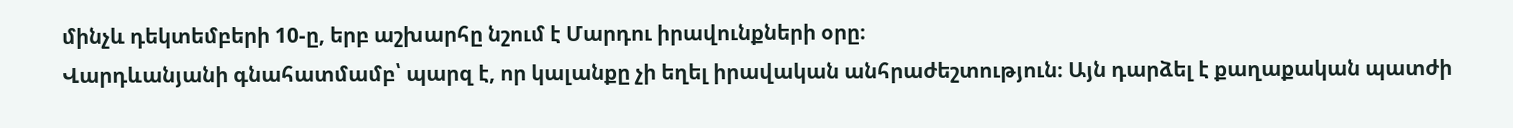մինչև դեկտեմբերի 10-ը, երբ աշխարհը նշում է Մարդու իրավունքների օրը։
Վարդևանյանի գնահատմամբ՝ պարզ է, որ կալանքը չի եղել իրավական անհրաժեշտություն։ Այն դարձել է քաղաքական պատժի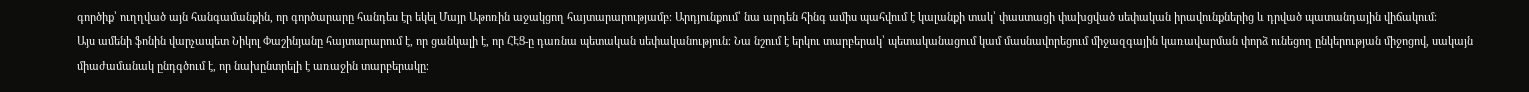գործիք՝ ուղղված այն հանգամանքին, որ գործարարը հանդես էր եկել Մայր Աթոռին աջակցող հայտարարությամբ։ Արդյունքում՝ նա արդեն հինգ ամիս պահվում է կալանքի տակ՝ փաստացի փախցված սեփական իրավունքներից և դրված պատանդային վիճակում։
Այս ամենի ֆոնին վարչապետ Նիկոլ Փաշինյանը հայտարարում է, որ ցանկալի է, որ ՀԷՑ-ը դառնա պետական սեփականություն։ Նա նշում է երկու տարբերակ՝ պետականացում կամ մասնավորեցում միջազգային կառավարման փորձ ունեցող ընկերության միջոցով, սակայն միաժամանակ ընդգծում է, որ նախընտրելի է առաջին տարբերակը։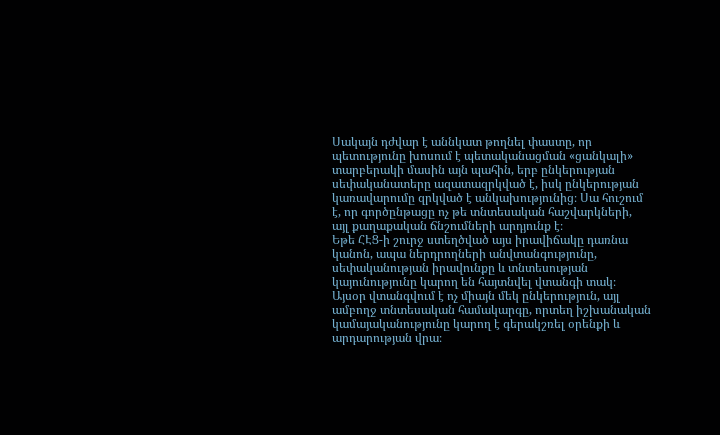Սակայն դժվար է աննկատ թողնել փաստը, որ պետությունը խոսում է պետականացման «ցանկալի» տարբերակի մասին այն պահին, երբ ընկերության սեփականատերը ազատազրկված է, իսկ ընկերության կառավարումը զրկված է անկախությունից։ Սա հուշում է, որ գործընթացը ոչ թե տնտեսական հաշվարկների, այլ քաղաքական ճնշումների արդյունք է։
Եթե ՀԷՑ-ի շուրջ ստեղծված այս իրավիճակը դառնա կանոն, ապա ներդրողների անվտանգությունը, սեփականության իրավունքը և տնտեսության կայունությունը կարող են հայտնվել վտանգի տակ։ Այսօր վտանգվում է ոչ միայն մեկ ընկերություն, այլ ամբողջ տնտեսական համակարգը, որտեղ իշխանական կամայականությունը կարող է գերակշռել օրենքի և արդարության վրա։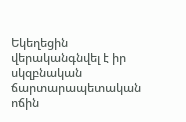Եկեղեցին վերականգնվել է իր սկզբնական ճարտարապետական ոճին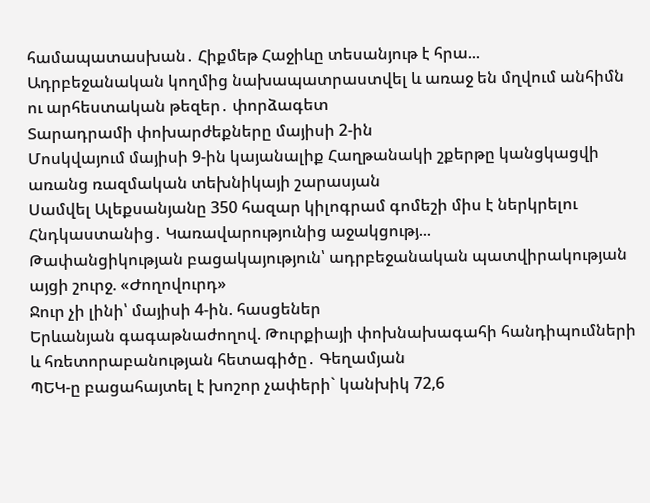համապատասխան․ Հիքմեթ Հաջիևը տեսանյութ է հրա...
Ադրբեջանական կողմից նախապատրաստվել և առաջ են մղվում անհիմն ու արհեստական թեզեր․ փորձագետ
Տարադրամի փոխարժեքները մայիսի 2-ին
Մոսկվայում մայիսի 9-ին կայանալիք Հաղթանակի շքերթը կանցկացվի առանց ռազմական տեխնիկայի շարասյան
Սամվել Ալեքսանյանը 350 հազար կիլոգրամ գոմեշի միս է ներկրելու Հնդկաստանից․ Կառավարությունից աջակցությ...
Թափանցիկության բացակայություն՝ ադրբեջանական պատվիրակության այցի շուրջ. «Ժողովուրդ»
Ջուր չի լինի՝ մայիսի 4-ին. հասցեներ
Երևանյան գագաթնաժողով. Թուրքիայի փոխնախագահի հանդիպումների և հռետորաբանության հետագիծը․ Գեղամյան
ՊԵԿ-ը բացահայտել է խոշոր չափերի` կանխիկ 72,6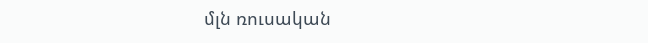մլն ռուսական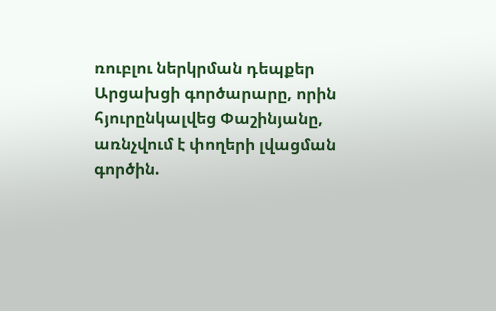ռուբլու ներկրման դեպքեր
Արցախցի գործարարը, որին հյուրընկալվեց Փաշինյանը, առնչվում է փողերի լվացման գործին.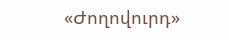«Ժողովուրդ»